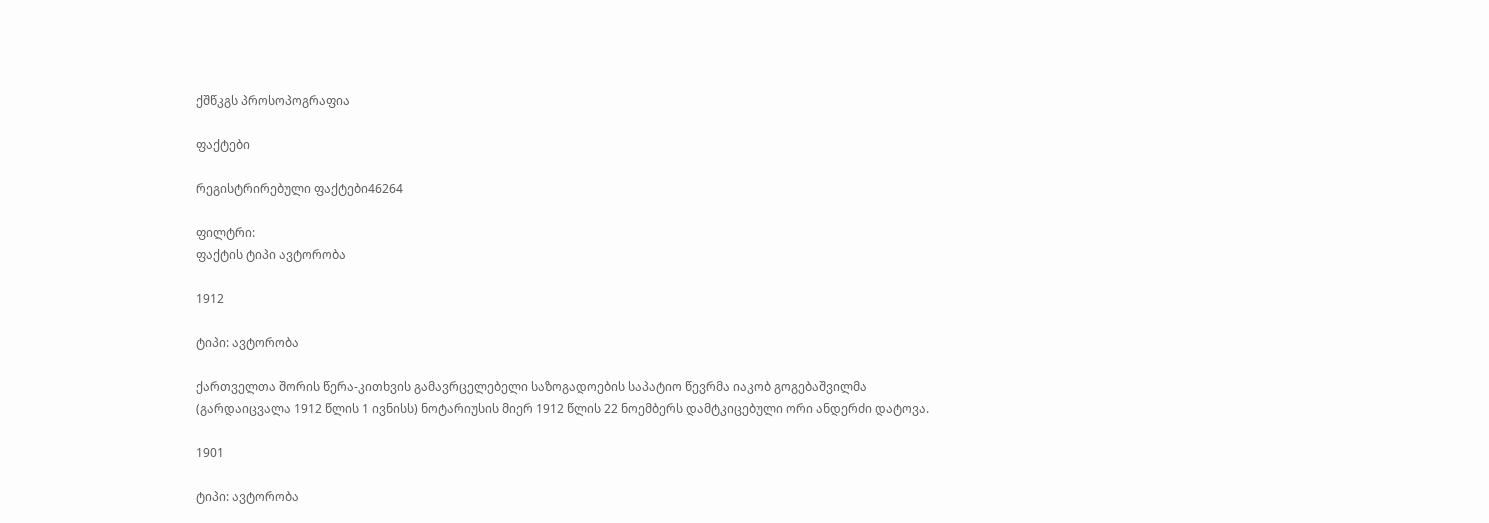ქშწკგს პროსოპოგრაფია

ფაქტები

რეგისტრირებული ფაქტები46264

ფილტრი:
ფაქტის ტიპი ავტორობა

1912

ტიპი: ავტორობა

ქართველთა შორის წერა-კითხვის გამავრცელებელი საზოგადოების საპატიო წევრმა იაკობ გოგებაშვილმა (გარდაიცვალა 1912 წლის 1 ივნისს) ნოტარიუსის მიერ 1912 წლის 22 ნოემბერს დამტკიცებული ორი ანდერძი დატოვა.

1901

ტიპი: ავტორობა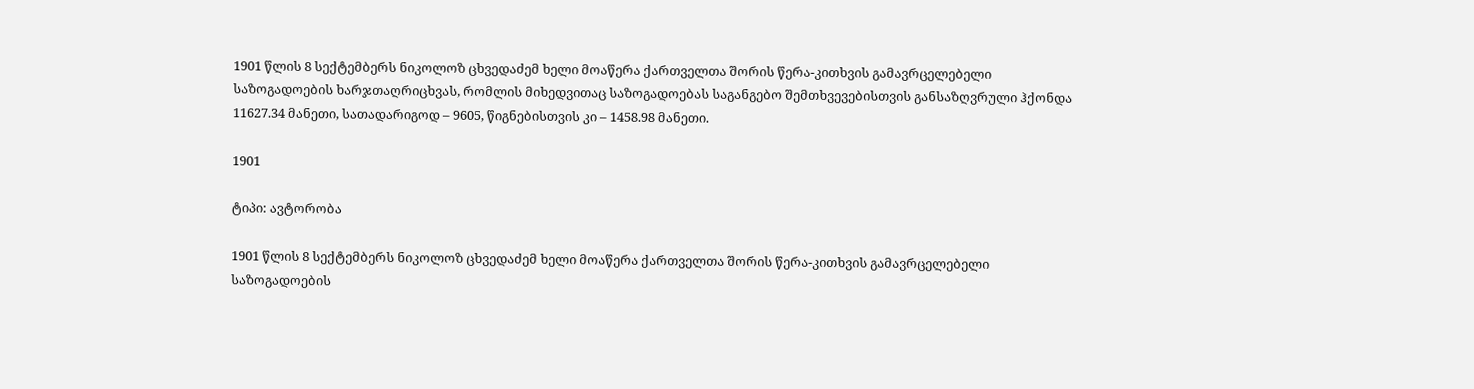1901 წლის 8 სექტემბერს ნიკოლოზ ცხვედაძემ ხელი მოაწერა ქართველთა შორის წერა-კითხვის გამავრცელებელი საზოგადოების ხარჯთაღრიცხვას, რომლის მიხედვითაც საზოგადოებას საგანგებო შემთხვევებისთვის განსაზღვრული ჰქონდა 11627.34 მანეთი, სათადარიგოდ – 9605, წიგნებისთვის კი – 1458.98 მანეთი.

1901

ტიპი: ავტორობა

1901 წლის 8 სექტემბერს ნიკოლოზ ცხვედაძემ ხელი მოაწერა ქართველთა შორის წერა-კითხვის გამავრცელებელი საზოგადოების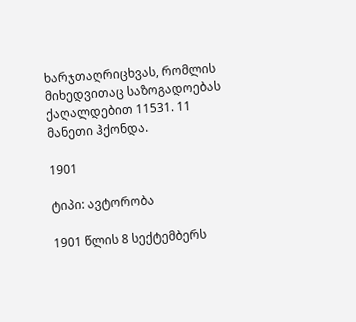ხარჯთაღრიცხვას, რომლის მიხედვითაც საზოგადოებას ქაღალდებით 11531. 11 მანეთი ჰქონდა.

1901

ტიპი: ავტორობა

1901 წლის 8 სექტემბერს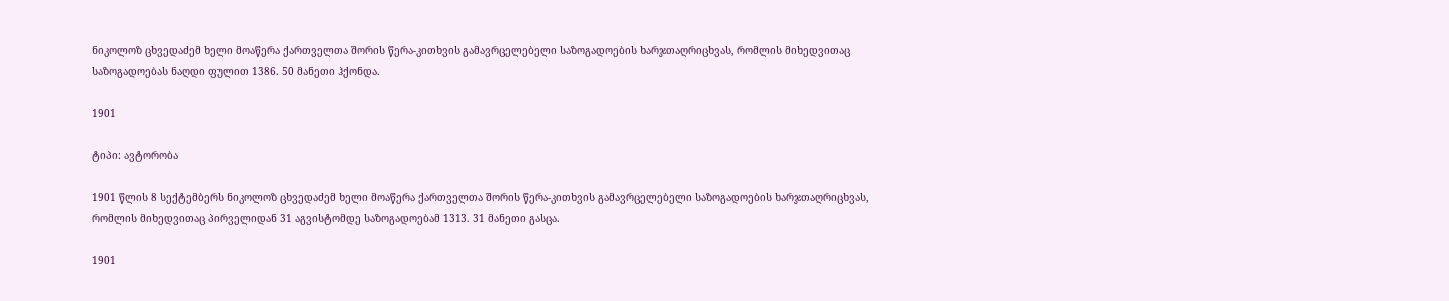ნიკოლოზ ცხვედაძემ ხელი მოაწერა ქართველთა შორის წერა-კითხვის გამავრცელებელი საზოგადოების ხარჯთაღრიცხვას, რომლის მიხედვითაც საზოგადოებას ნაღდი ფულით 1386. 50 მანეთი ჰქონდა.

1901

ტიპი: ავტორობა

1901 წლის 8 სექტემბერს ნიკოლოზ ცხვედაძემ ხელი მოაწერა ქართველთა შორის წერა-კითხვის გამავრცელებელი საზოგადოების ხარჯთაღრიცხვას, რომლის მიხედვითაც პირველიდან 31 აგვისტომდე საზოგადოებამ 1313. 31 მანეთი გასცა.

1901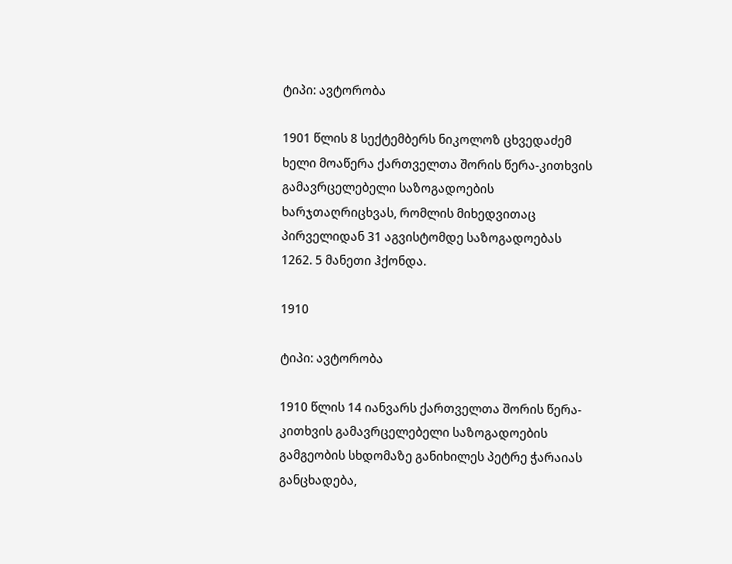ტიპი: ავტორობა

1901 წლის 8 სექტემბერს ნიკოლოზ ცხვედაძემ ხელი მოაწერა ქართველთა შორის წერა-კითხვის გამავრცელებელი საზოგადოების ხარჯთაღრიცხვას, რომლის მიხედვითაც პირველიდან 31 აგვისტომდე საზოგადოებას 1262. 5 მანეთი ჰქონდა.

1910

ტიპი: ავტორობა

1910 წლის 14 იანვარს ქართველთა შორის წერა-კითხვის გამავრცელებელი საზოგადოების გამგეობის სხდომაზე განიხილეს პეტრე ჭარაიას განცხადება,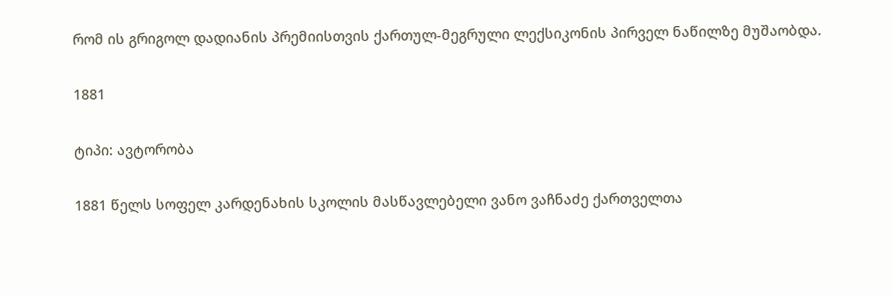რომ ის გრიგოლ დადიანის პრემიისთვის ქართულ-მეგრული ლექსიკონის პირველ ნაწილზე მუშაობდა.

1881

ტიპი: ავტორობა

1881 წელს სოფელ კარდენახის სკოლის მასწავლებელი ვანო ვაჩნაძე ქართველთა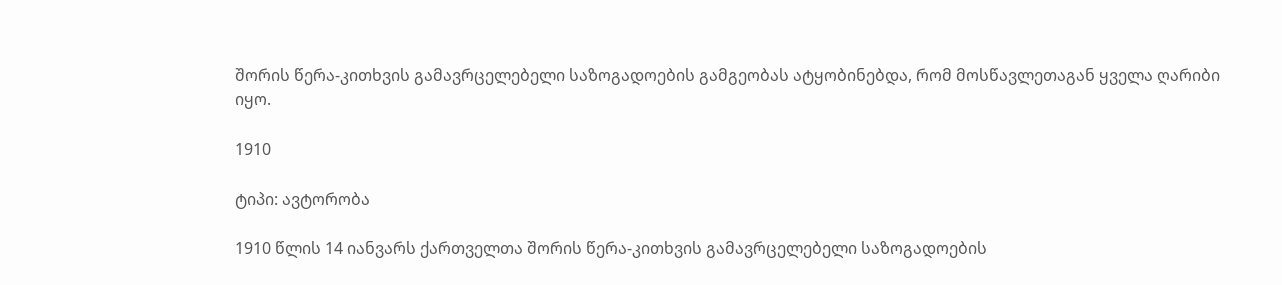შორის წერა-კითხვის გამავრცელებელი საზოგადოების გამგეობას ატყობინებდა, რომ მოსწავლეთაგან ყველა ღარიბი იყო.

1910

ტიპი: ავტორობა

1910 წლის 14 იანვარს ქართველთა შორის წერა-კითხვის გამავრცელებელი საზოგადოების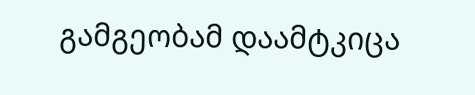გამგეობამ დაამტკიცა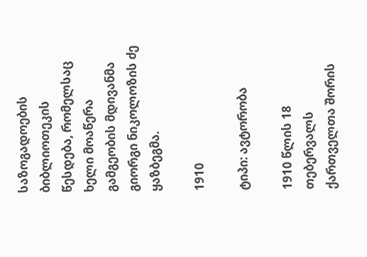საზოგადოების ბიბლიოთეკის წესდება, რომელსაც ხელი მოაწერა გამგეობის მდივანმა გიორგი ნიკოლოზის ძე ყაზბეგმა.

1910

ტიპი: ავტორობა

1910 წლის 18 თებერვალს ქართველთა შორის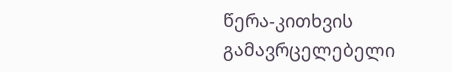წერა-კითხვის გამავრცელებელი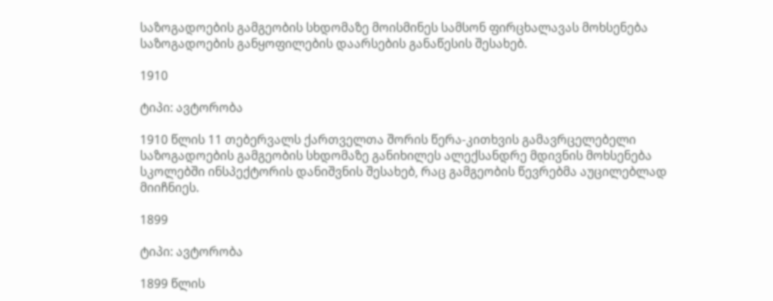საზოგადოების გამგეობის სხდომაზე მოისმინეს სამსონ ფირცხალავას მოხსენება საზოგადოების განყოფილების დაარსების განაწესის შესახებ.

1910

ტიპი: ავტორობა

1910 წლის 11 თებერვალს ქართველთა შორის წერა-კითხვის გამავრცელებელი საზოგადოების გამგეობის სხდომაზე განიხილეს ალექსანდრე მდივნის მოხსენება სკოლებში ინსპექტორის დანიშვნის შესახებ, რაც გამგეობის წევრებმა აუცილებლად მიიჩნიეს.

1899

ტიპი: ავტორობა

1899 წლის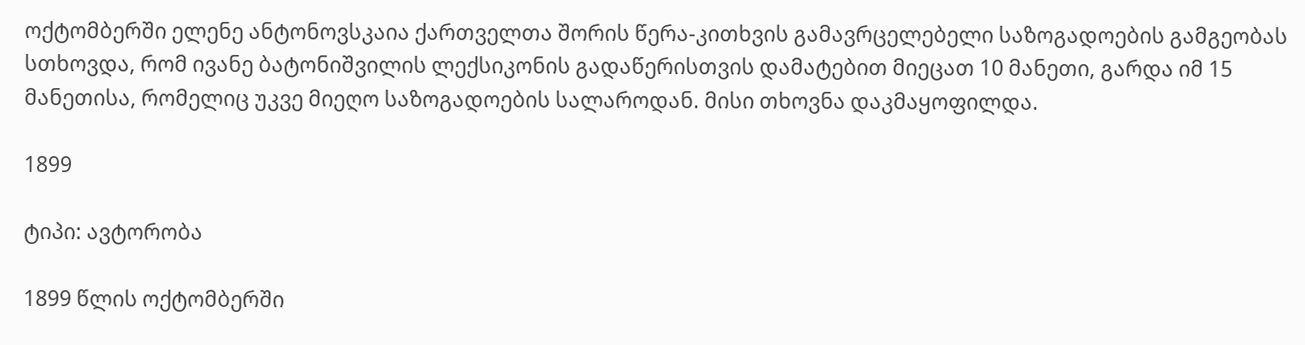ოქტომბერში ელენე ანტონოვსკაია ქართველთა შორის წერა-კითხვის გამავრცელებელი საზოგადოების გამგეობას სთხოვდა, რომ ივანე ბატონიშვილის ლექსიკონის გადაწერისთვის დამატებით მიეცათ 10 მანეთი, გარდა იმ 15 მანეთისა, რომელიც უკვე მიეღო საზოგადოების სალაროდან. მისი თხოვნა დაკმაყოფილდა.

1899

ტიპი: ავტორობა

1899 წლის ოქტომბერში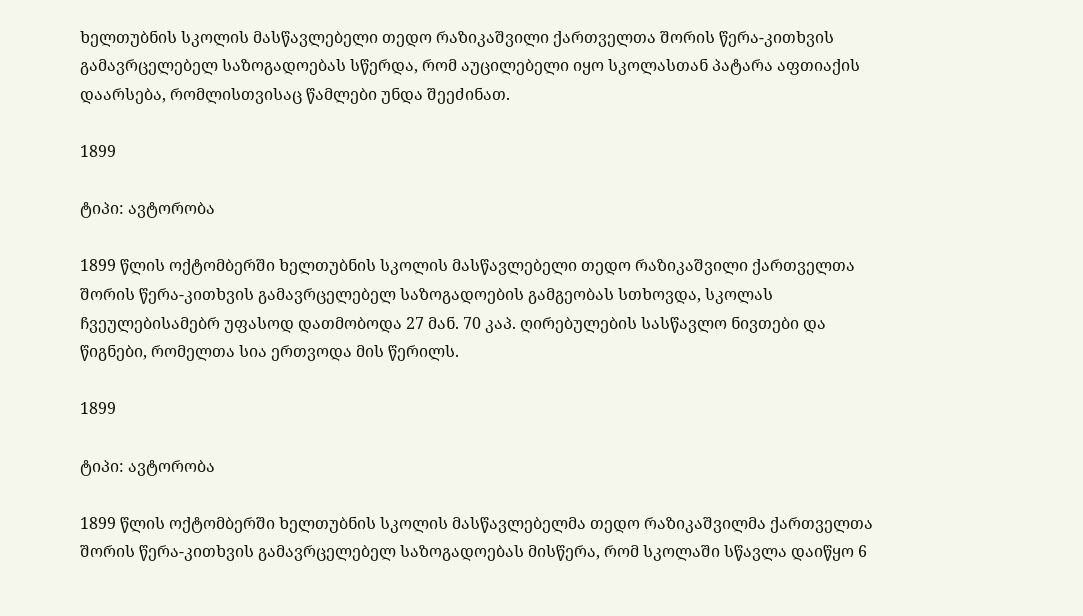ხელთუბნის სკოლის მასწავლებელი თედო რაზიკაშვილი ქართველთა შორის წერა-კითხვის გამავრცელებელ საზოგადოებას სწერდა, რომ აუცილებელი იყო სკოლასთან პატარა აფთიაქის დაარსება, რომლისთვისაც წამლები უნდა შეეძინათ.

1899

ტიპი: ავტორობა

1899 წლის ოქტომბერში ხელთუბნის სკოლის მასწავლებელი თედო რაზიკაშვილი ქართველთა შორის წერა-კითხვის გამავრცელებელ საზოგადოების გამგეობას სთხოვდა, სკოლას ჩვეულებისამებრ უფასოდ დათმობოდა 27 მან. 70 კაპ. ღირებულების სასწავლო ნივთები და წიგნები, რომელთა სია ერთვოდა მის წერილს.

1899

ტიპი: ავტორობა

1899 წლის ოქტომბერში ხელთუბნის სკოლის მასწავლებელმა თედო რაზიკაშვილმა ქართველთა შორის წერა-კითხვის გამავრცელებელ საზოგადოებას მისწერა, რომ სკოლაში სწავლა დაიწყო 6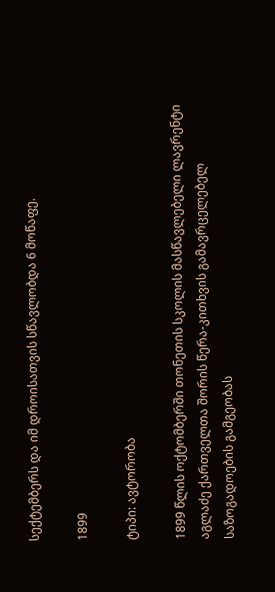სექტემბერს და იმ დროისათვის სწავლობდა 6 მოწაფე.

1899

ტიპი: ავტორობა

1899 წლის ოქტომბერში თონეთის სკოლის მასწავლებელი ლავრენტი აგლაძე ქართველთა შორის წერა-კითხვის გამავრცელებელ საზოგადოების გამგეობას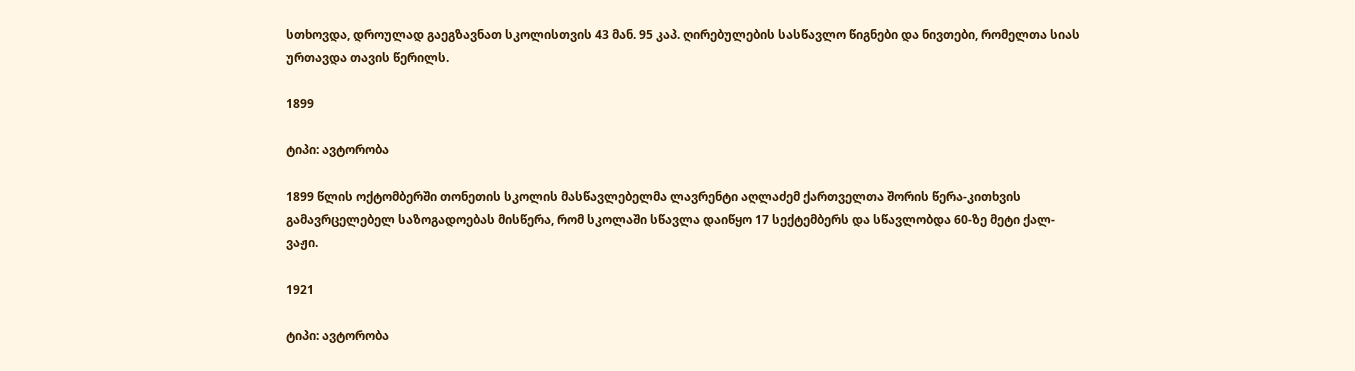სთხოვდა, დროულად გაეგზავნათ სკოლისთვის 43 მან. 95 კაპ. ღირებულების სასწავლო წიგნები და ნივთები, რომელთა სიას ურთავდა თავის წერილს.

1899

ტიპი: ავტორობა

1899 წლის ოქტომბერში თონეთის სკოლის მასწავლებელმა ლავრენტი აღლაძემ ქართველთა შორის წერა-კითხვის გამავრცელებელ საზოგადოებას მისწერა, რომ სკოლაში სწავლა დაიწყო 17 სექტემბერს და სწავლობდა 60-ზე მეტი ქალ-ვაჟი.

1921

ტიპი: ავტორობა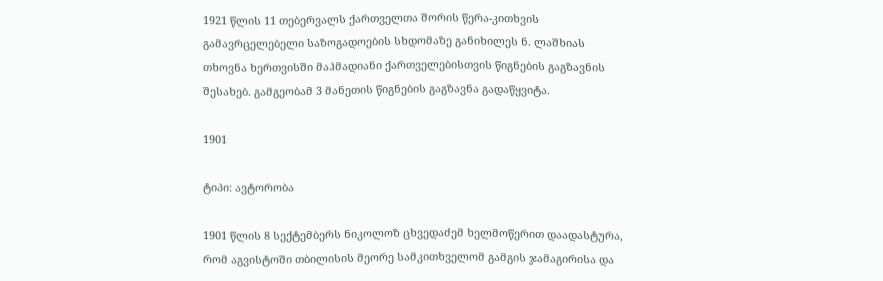1921 წლის 11 თებერვალს ქართველთა შორის წერა-კითხვის გამავრცელებელი საზოგადოების სხდომაზე განიხილეს ნ. ლაშხიას თხოვნა ხერთვისში მაჰმადიანი ქართველებისთვის წიგნების გაგზავნის შესახებ. გამგეობამ 3 მანეთის წიგნების გაგზავნა გადაწყვიტა.

1901

ტიპი: ავტორობა

1901 წლის 8 სექტემბერს ნიკოლოზ ცხვედაძემ ხელმოწერით დაადასტურა, რომ აგვისტოში თბილისის მეორე სამკითხველომ გამგის ჯამაგირისა და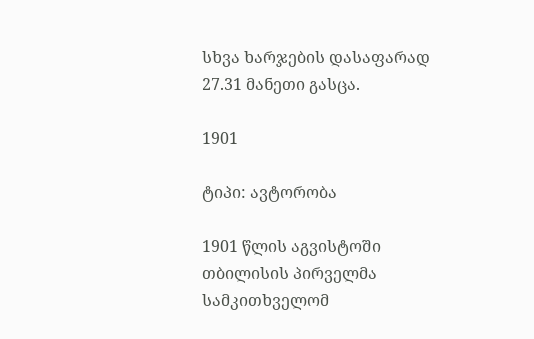სხვა ხარჯების დასაფარად 27.31 მანეთი გასცა.

1901

ტიპი: ავტორობა

1901 წლის აგვისტოში თბილისის პირველმა სამკითხველომ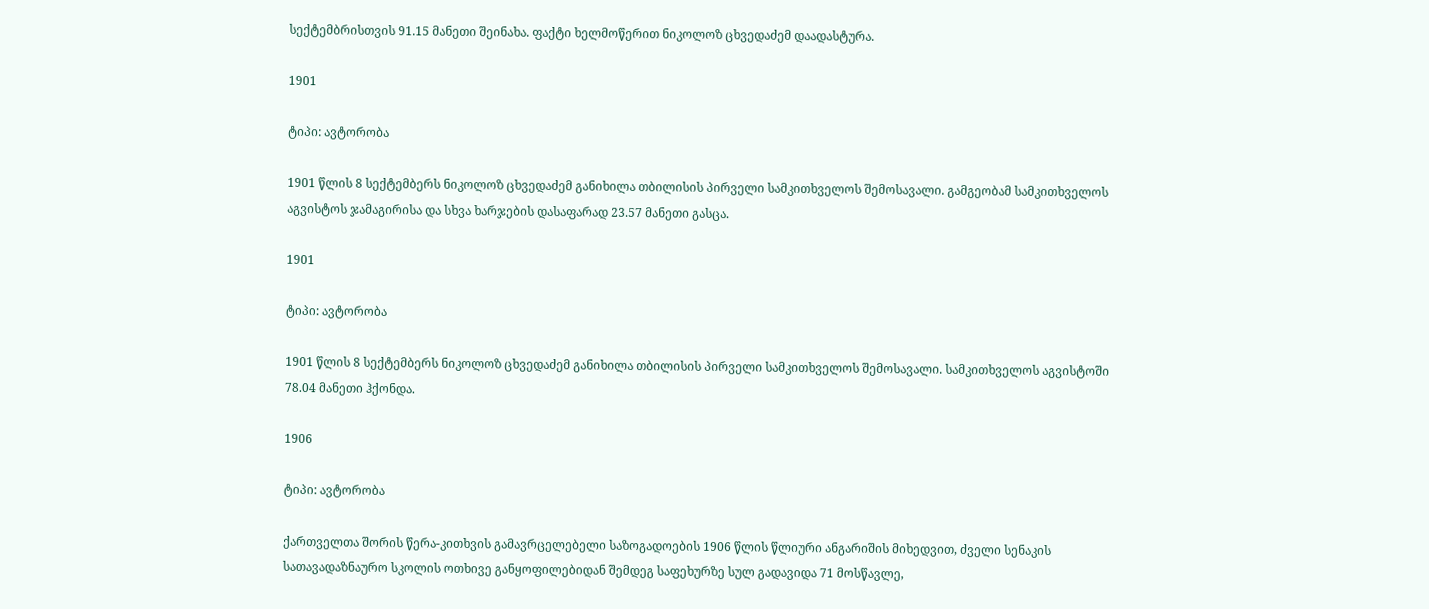სექტემბრისთვის 91.15 მანეთი შეინახა. ფაქტი ხელმოწერით ნიკოლოზ ცხვედაძემ დაადასტურა.

1901

ტიპი: ავტორობა

1901 წლის 8 სექტემბერს ნიკოლოზ ცხვედაძემ განიხილა თბილისის პირველი სამკითხველოს შემოსავალი. გამგეობამ სამკითხველოს აგვისტოს ჯამაგირისა და სხვა ხარჯების დასაფარად 23.57 მანეთი გასცა.

1901

ტიპი: ავტორობა

1901 წლის 8 სექტემბერს ნიკოლოზ ცხვედაძემ განიხილა თბილისის პირველი სამკითხველოს შემოსავალი. სამკითხველოს აგვისტოში 78.04 მანეთი ჰქონდა.

1906

ტიპი: ავტორობა

ქართველთა შორის წერა-კითხვის გამავრცელებელი საზოგადოების 1906 წლის წლიური ანგარიშის მიხედვით, ძველი სენაკის სათავადაზნაურო სკოლის ოთხივე განყოფილებიდან შემდეგ საფეხურზე სულ გადავიდა 71 მოსწავლე,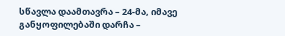სწავლა დაამთავრა – 24-მა, იმავე განყოფილებაში დარჩა –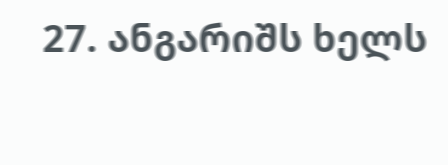27. ანგარიშს ხელს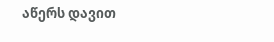აწერს დავით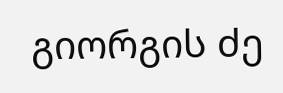გიორგის ძე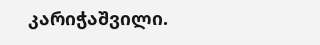კარიჭაშვილი.